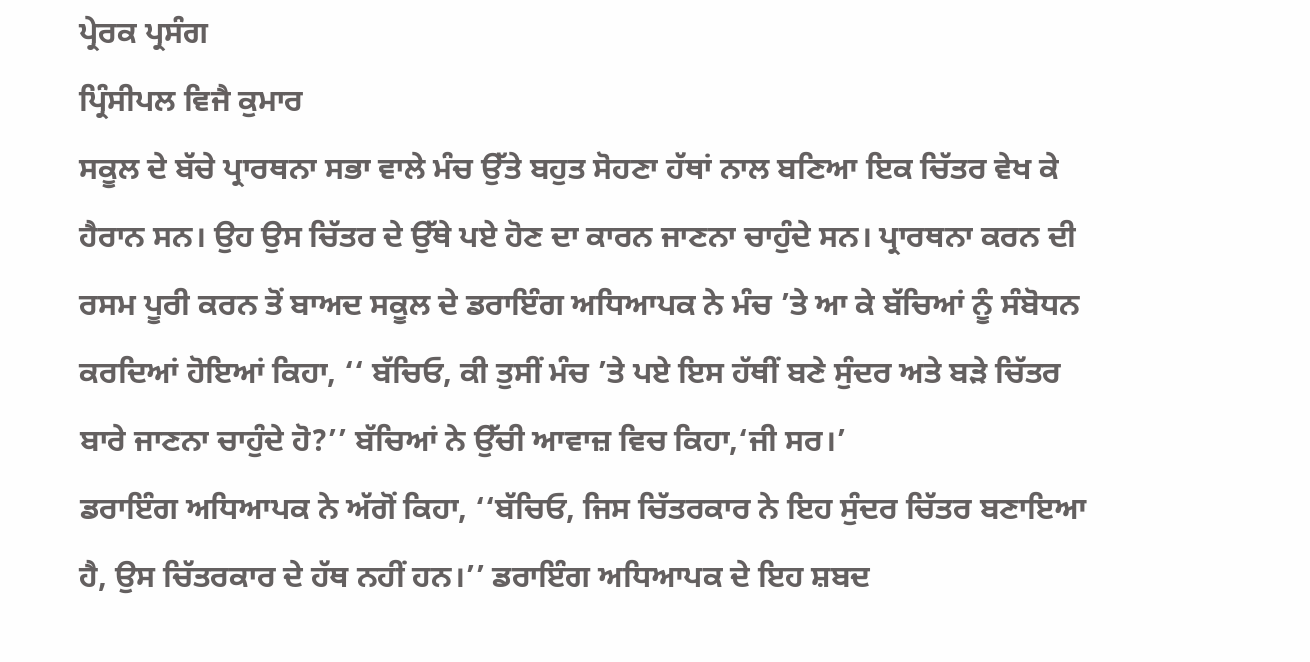ਪ੍ਰੇਰਕ ਪ੍ਰਸੰਗ
ਪ੍ਰਿੰਸੀਪਲ ਵਿਜੈ ਕੁਮਾਰ
ਸਕੂਲ ਦੇ ਬੱਚੇ ਪ੍ਰਾਰਥਨਾ ਸਭਾ ਵਾਲੇ ਮੰਚ ਉੱਤੇ ਬਹੁਤ ਸੋਹਣਾ ਹੱਥਾਂ ਨਾਲ ਬਣਿਆ ਇਕ ਚਿੱਤਰ ਵੇਖ ਕੇ ਹੈਰਾਨ ਸਨ। ਉਹ ਉਸ ਚਿੱਤਰ ਦੇ ਉੱਥੇ ਪਏ ਹੋਣ ਦਾ ਕਾਰਨ ਜਾਣਨਾ ਚਾਹੁੰਦੇ ਸਨ। ਪ੍ਰਾਰਥਨਾ ਕਰਨ ਦੀ ਰਸਮ ਪੂਰੀ ਕਰਨ ਤੋਂ ਬਾਅਦ ਸਕੂਲ ਦੇ ਡਰਾਇੰਗ ਅਧਿਆਪਕ ਨੇ ਮੰਚ ’ਤੇ ਆ ਕੇ ਬੱਚਿਆਂ ਨੂੰ ਸੰਬੋਧਨ ਕਰਦਿਆਂ ਹੋਇਆਂ ਕਿਹਾ, ‘‘ ਬੱਚਿਓ, ਕੀ ਤੁਸੀਂ ਮੰਚ ’ਤੇ ਪਏ ਇਸ ਹੱਥੀਂ ਬਣੇ ਸੁੰਦਰ ਅਤੇ ਬੜੇ ਚਿੱਤਰ ਬਾਰੇ ਜਾਣਨਾ ਚਾਹੁੰਦੇ ਹੋ?’’ ਬੱਚਿਆਂ ਨੇ ਉੱਚੀ ਆਵਾਜ਼ ਵਿਚ ਕਿਹਾ,‘ਜੀ ਸਰ।’
ਡਰਾਇੰਗ ਅਧਿਆਪਕ ਨੇ ਅੱਗੋਂ ਕਿਹਾ, ‘‘ਬੱਚਿਓ, ਜਿਸ ਚਿੱਤਰਕਾਰ ਨੇ ਇਹ ਸੁੰਦਰ ਚਿੱਤਰ ਬਣਾਇਆ ਹੈ, ਉਸ ਚਿੱਤਰਕਾਰ ਦੇ ਹੱਥ ਨਹੀਂ ਹਨ।’’ ਡਰਾਇੰਗ ਅਧਿਆਪਕ ਦੇ ਇਹ ਸ਼ਬਦ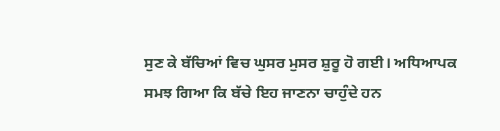ਸੁਣ ਕੇ ਬੱਚਿਆਂ ਵਿਚ ਘੁਸਰ ਮੁਸਰ ਸ਼ੁਰੂ ਹੋ ਗਈ। ਅਧਿਆਪਕ ਸਮਝ ਗਿਆ ਕਿ ਬੱਚੇ ਇਹ ਜਾਣਨਾ ਚਾਹੁੰਦੇ ਹਨ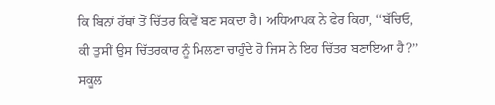ਕਿ ਬਿਨਾਂ ਹੱਥਾਂ ਤੋਂ ਚਿੱਤਰ ਕਿਵੇਂ ਬਣ ਸਕਦਾ ਹੈ। ਅਧਿਆਪਕ ਨੇ ਫੇਰ ਕਿਹਾ, ‘‘ਬੱਚਿਓ, ਕੀ ਤੁਸੀਂ ਉਸ ਚਿੱਤਰਕਾਰ ਨੂੰ ਮਿਲਣਾ ਚਾਹੁੰਦੇ ਹੋ ਜਿਸ ਨੇ ਇਹ ਚਿੱਤਰ ਬਣਾਇਆ ਹੈ?’’ ਸਕੂਲ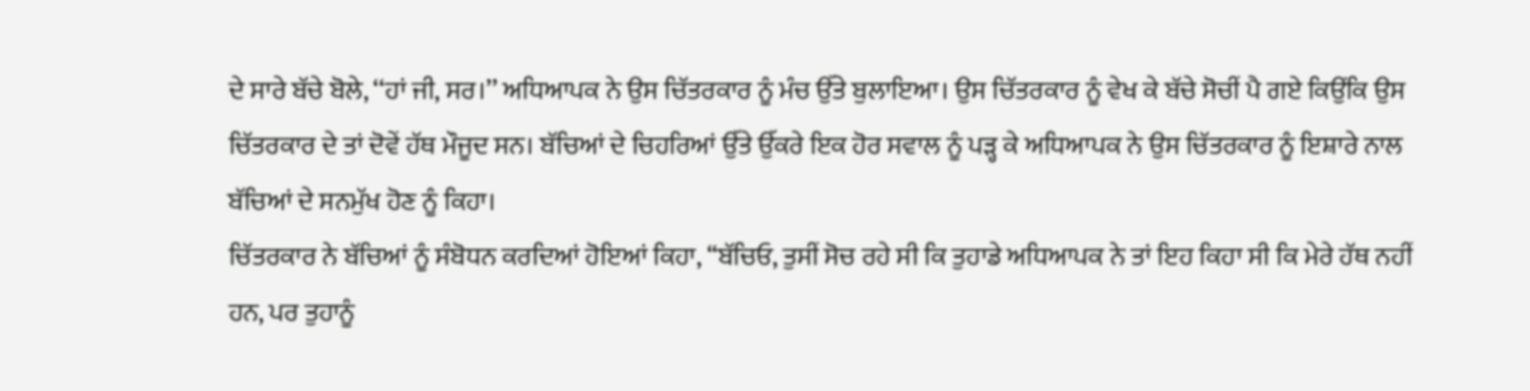ਦੇ ਸਾਰੇ ਬੱਚੇ ਬੋਲੇ, ‘‘ਹਾਂ ਜੀ, ਸਰ।’’ ਅਧਿਆਪਕ ਨੇ ਉਸ ਚਿੱਤਰਕਾਰ ਨੂੰ ਮੰਚ ਉੱਤੇ ਬੁਲਾਇਆ। ਉਸ ਚਿੱਤਰਕਾਰ ਨੂੰ ਵੇਖ ਕੇ ਬੱਚੇ ਸੋਚੀਂ ਪੈ ਗਏ ਕਿਉਂਕਿ ਉਸ ਚਿੱਤਰਕਾਰ ਦੇ ਤਾਂ ਦੋਵੇਂ ਹੱਥ ਮੌਜੂਦ ਸਨ। ਬੱਚਿਆਂ ਦੇ ਚਿਹਰਿਆਂ ਉੱਤੇ ਉੱਕਰੇ ਇਕ ਹੋਰ ਸਵਾਲ ਨੂੰ ਪੜ੍ਹ ਕੇ ਅਧਿਆਪਕ ਨੇ ਉਸ ਚਿੱਤਰਕਾਰ ਨੂੰ ਇਸ਼ਾਰੇ ਨਾਲ ਬੱਚਿਆਂ ਦੇ ਸਨਮੁੱਖ ਹੋਣ ਨੂੰ ਕਿਹਾ।
ਚਿੱਤਰਕਾਰ ਨੇ ਬੱਚਿਆਂ ਨੂੰ ਸੰਬੋਧਨ ਕਰਦਿਆਂ ਹੋਇਆਂ ਕਿਹਾ, ‘‘ਬੱਚਿਓ, ਤੁਸੀਂ ਸੋਚ ਰਹੇ ਸੀ ਕਿ ਤੁਹਾਡੇ ਅਧਿਆਪਕ ਨੇ ਤਾਂ ਇਹ ਕਿਹਾ ਸੀ ਕਿ ਮੇਰੇ ਹੱਥ ਨਹੀਂ ਹਨ, ਪਰ ਤੁਹਾਨੂੰ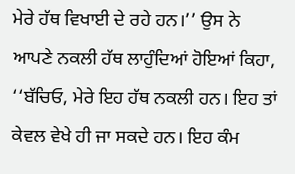ਮੇਰੇ ਹੱਥ ਵਿਖਾਈ ਦੇ ਰਹੇ ਹਨ।’’ ਉਸ ਨੇ ਆਪਣੇ ਨਕਲੀ ਹੱਥ ਲਾਹੁੰਦਿਆਂ ਹੋਇਆਂ ਕਿਹਾ, ‘‘ਬੱਚਿਓ, ਮੇਰੇ ਇਹ ਹੱਥ ਨਕਲੀ ਹਨ। ਇਹ ਤਾਂ ਕੇਵਲ ਵੇਖੇ ਹੀ ਜਾ ਸਕਦੇ ਹਨ। ਇਹ ਕੰਮ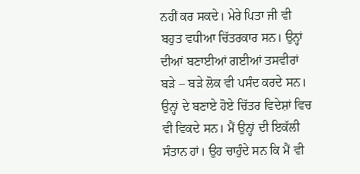ਨਹੀਂ ਕਰ ਸਕਦੇ। ਮੇਰੇ ਪਿਤਾ ਜੀ ਵੀ ਬਹੁਤ ਵਧੀਆ ਚਿੱਤਰਕਾਰ ਸਨ। ਉਨ੍ਹਾਂ ਦੀਆਂ ਬਣਾਈਆਂ ਗਈਆਂ ਤਸਵੀਰਾਂ ਬੜੇ – ਬੜੇ ਲੋਕ ਵੀ ਪਸੰਦ ਕਰਦੇ ਸਨ। ਉਨ੍ਹਾਂ ਦੇ ਬਣਾਏ ਹੋਏ ਚਿੱਤਰ ਵਿਦੇਸ਼ਾਂ ਵਿਚ ਵੀ ਵਿਕਦੇ ਸਨ। ਮੈਂ ਉਨ੍ਹਾਂ ਦੀ ਇਕੱਲੀ ਸੰਤਾਨ ਹਾਂ। ਉਹ ਚਾਹੁੰਦੇ ਸਨ ਕਿ ਮੈਂ ਵੀ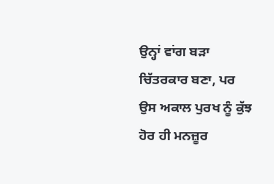ਉਨ੍ਹਾਂ ਵਾਂਗ ਬੜਾ ਚਿੱਤਰਕਾਰ ਬਣਾ, ਪਰ ਉਸ ਅਕਾਲ ਪੁਰਖ ਨੂੰ ਕੁੱਝ ਹੋਰ ਹੀ ਮਨਜ਼ੂਰ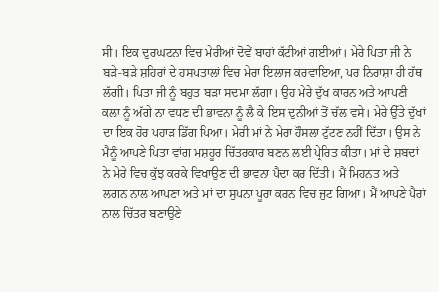ਸੀ। ਇਕ ਦੁਰਘਟਨਾ ਵਿਚ ਮੇਰੀਆਂ ਦੋਵੇਂ ਬਾਹਾਂ ਕੱਟੀਆਂ ਗਈਆਂ। ਮੇਰੇ ਪਿਤਾ ਜੀ ਨੇ ਬੜੇ-ਬੜੇ ਸ਼ਹਿਰਾਂ ਦੇ ਹਸਪਤਾਲਾਂ ਵਿਚ ਮੇਰਾ ਇਲਾਜ ਕਰਵਾਇਆ, ਪਰ ਨਿਰਾਸ਼ਾ ਹੀ ਹੱਥ ਲੱਗੀ। ਪਿਤਾ ਜੀ ਨੂੰ ਬਹੁਤ ਬੜਾ ਸਦਮਾ ਲੱਗਾ। ਉਹ ਮੇਰੇ ਦੁੱਖ ਕਾਰਨ ਅਤੇ ਆਪਣੀ ਕਲਾ ਨੂੰ ਅੱਗੇ ਨਾ ਵਧਣ ਦੀ ਭਾਵਨਾ ਨੂੰ ਲੈ ਕੇ ਇਸ ਦੁਨੀਆਂ ਤੋਂ ਚੱਲ ਵਸੇ। ਮੇਰੇ ਉੱਤੇ ਦੁੱਖਾਂ ਦਾ ਇਕ ਹੋਰ ਪਹਾੜ ਡਿੱਗ ਪਿਆ। ਮੇਰੀ ਮਾਂ ਨੇ ਮੇਰਾ ਹੌਸਲਾ ਟੁੱਟਣ ਨਹੀਂ ਦਿੱਤਾ। ਉਸ ਨੇ ਮੈਨੂੰ ਆਪਣੇ ਪਿਤਾ ਵਾਂਗ ਮਸ਼ਹੂਰ ਚਿੱਤਰਕਾਰ ਬਣਨ ਲਈ ਪ੍ਰੇਰਿਤ ਕੀਤਾ। ਮਾਂ ਦੇ ਸ਼ਬਦਾਂ ਨੇ ਮੇਰੇ ਵਿਚ ਕੁੱਝ ਕਰਕੇ ਵਿਖਾਉਣ ਦੀ ਭਾਵਨਾ ਪੈਦਾ ਕਰ ਦਿੱਤੀ। ਮੈਂ ਮਿਹਨਤ ਅਤੇ ਲਗਨ ਨਾਲ ਆਪਣਾ ਅਤੇ ਮਾਂ ਦਾ ਸੁਪਨਾ ਪੂਰਾ ਕਰਨ ਵਿਚ ਜੁਟ ਗਿਆ। ਮੈਂ ਆਪਣੇ ਪੈਰਾਂ ਨਾਲ ਚਿੱਤਰ ਬਣਾਉਣੇ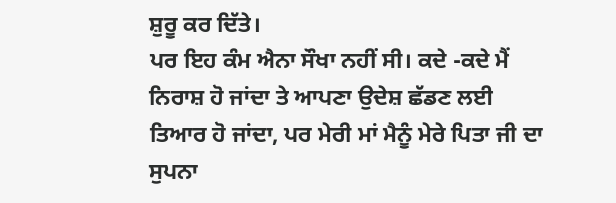ਸ਼ੁਰੂ ਕਰ ਦਿੱਤੇ।
ਪਰ ਇਹ ਕੰਮ ਐਨਾ ਸੌਖਾ ਨਹੀਂ ਸੀ। ਕਦੇ -ਕਦੇ ਮੈਂ ਨਿਰਾਸ਼ ਹੋ ਜਾਂਦਾ ਤੇ ਆਪਣਾ ਉਦੇਸ਼ ਛੱਡਣ ਲਈ ਤਿਆਰ ਹੋ ਜਾਂਦਾ, ਪਰ ਮੇਰੀ ਮਾਂ ਮੈਨੂੰ ਮੇਰੇ ਪਿਤਾ ਜੀ ਦਾ ਸੁਪਨਾ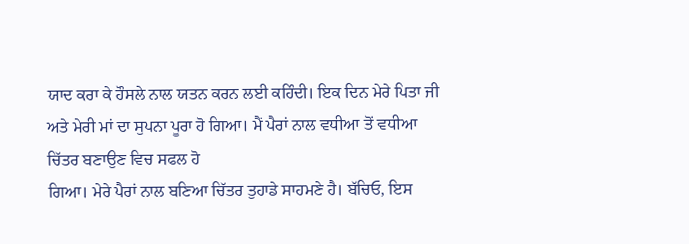ਯਾਦ ਕਰਾ ਕੇ ਹੌਸਲੇ ਨਾਲ ਯਤਨ ਕਰਨ ਲਈ ਕਹਿੰਦੀ। ਇਕ ਦਿਨ ਮੇਰੇ ਪਿਤਾ ਜੀ ਅਤੇ ਮੇਰੀ ਮਾਂ ਦਾ ਸੁਪਨਾ ਪੂਰਾ ਹੋ ਗਿਆ। ਮੈਂ ਪੈਰਾਂ ਨਾਲ ਵਧੀਆ ਤੋਂ ਵਧੀਆ ਚਿੱਤਰ ਬਣਾਉਣ ਵਿਚ ਸਫਲ ਹੋ
ਗਿਆ। ਮੇਰੇ ਪੈਰਾਂ ਨਾਲ ਬਣਿਆ ਚਿੱਤਰ ਤੁਹਾਡੇ ਸਾਹਮਣੇ ਹੈ। ਬੱਚਿਓ, ਇਸ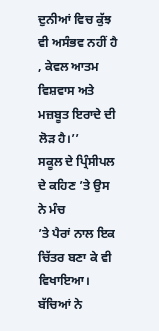ਦੁਨੀਆਂ ਵਿਚ ਕੁੱਝ ਵੀ ਅਸੰਭਵ ਨਹੀਂ ਹੈ , ਕੇਵਲ ਆਤਮ ਵਿਸ਼ਵਾਸ ਅਤੇ ਮਜ਼ਬੂਤ ਇਰਾਦੇ ਦੀ ਲੋੜ ਹੈ।’’
ਸਕੂਲ ਦੇ ਪ੍ਰਿੰਸੀਪਲ ਦੇ ਕਹਿਣ ’ਤੇ ਉਸ ਨੇ ਮੰਚ
’ਤੇ ਪੈਰਾਂ ਨਾਲ ਇਕ ਚਿੱਤਰ ਬਣਾ ਕੇ ਵੀ
ਵਿਖਾਇਆ। ਬੱਚਿਆਂ ਨੇ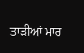ਤਾੜੀਆਂ ਮਾਰ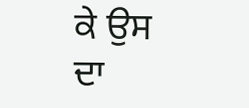ਕੇ ਉਸ
ਦਾ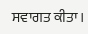ਸਵਾਗਤ ਕੀਤਾ।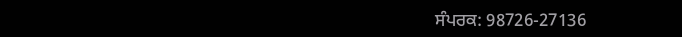ਸੰਪਰਕ: 98726-27136